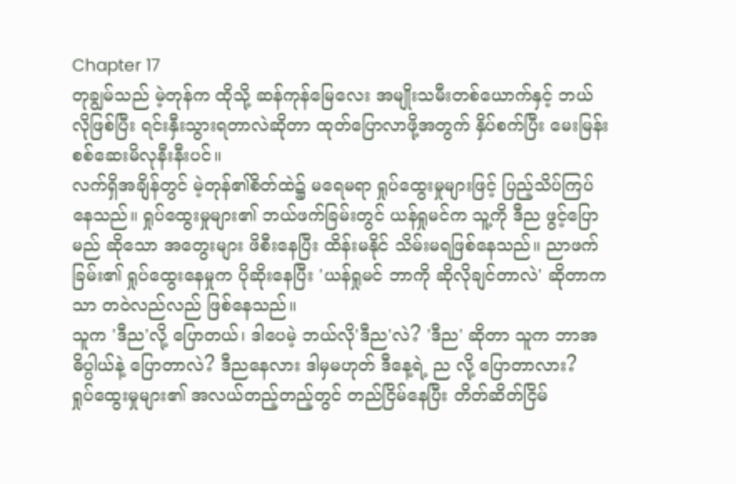Chapter 17
တုချွမ်သည် မဲ့တုန်က ထိုသို့ ဆန်ကုန်မြေလေး အမျိုးသမီးတစ်ယောက်နှင့် ဘယ်လိုဖြစ်ပြီး ရင်းနှီးသွားရတာလဲဆိုတာ ထုတ်ပြောလာဖို့အတွက် နှိပ်စက်ပြီး မေးမြန်းစစ်ဆေးမိလုနီးနီးပင်။
လက်ရှိအချိန်တွင် မဲ့တုန်၏စိတ်ထဲ၌ မရေမရာ ရှုပ်ထွေးမှုများဖြင့် ပြည့်သိပ်ကြပ်နေသည်။ ရှုပ်ထွေးမှုများ၏ ဘယ်ဖက်ခြမ်းတွင် ယန်ရှုမင်က သူ့ကို ဒီည ဖွင့်ပြောမည် ဆိုသော အတွေးများ ဖိစီးနေပြီး ထိန်းမနိုင် သိမ်းမရဖြစ်နေသည်။ ညာဖက်ခြမ်း၏ ရှုပ်ထွေးနေမှုက ပိုဆိုးနေပြီး 'ယန်ရှုမင် ဘာကို ဆိုလိုချင်တာလဲ' ဆိုတာကသာ တဝဲလည်လည် ဖြစ်နေသည်။
သူက 'ဒီည'လို့ ပြောတယ်၊ ဒါပေမဲ့ ဘယ်လို'ဒီည'လဲ? 'ဒီည' ဆိုတာ သူက ဘာအဓိပ္ပါယ်နဲ့ ပြောတာလဲ? ဒီညနေလား ဒါမှမဟုတ် ဒီနေ့ရဲ့ ည လို့ ပြောတာလား?
ရှုပ်ထွေးမှုများ၏ အလယ်တည့်တည့်တွင် တည်ငြိမ်နေပြီး တိတ်ဆိတ်ငြိမ်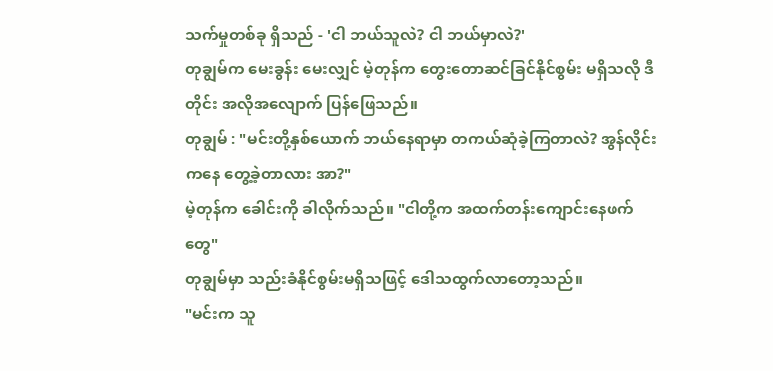သက်မှုတစ်ခု ရှိသည် - 'ငါ ဘယ်သူလဲ? ငါ ဘယ်မှာလဲ?'
တုချွမ်က မေးခွန်း မေးလျှင် မဲ့တုန်က တွေးတောဆင်ခြင်နိုင်စွမ်း မရှိသလို ဒီတိုင်း အလိုအလျောက် ပြန်ဖြေသည်။
တုချွမ် : "မင်းတို့နှစ်ယောက် ဘယ်နေရာမှာ တကယ်ဆုံခဲ့ကြတာလဲ? အွန်လိုင်းကနေ တွေ့ခဲ့တာလား အာ?"
မဲ့တုန်က ခေါင်းကို ခါလိုက်သည်။ "ငါတို့က အထက်တန်းကျောင်းနေဖက်တွေ"
တုချွမ်မှာ သည်းခံနိုင်စွမ်းမရှိသဖြင့် ဒေါသထွက်လာတော့သည်။
"မင်းက သူ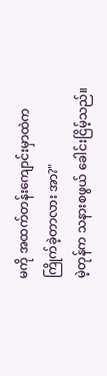မကို အထက်တန်းကျောင်းမှာထဲက ကြိုက်ခဲ့တာလား အာ?"
မဲ့တုန်က သနားစဖွယ် ခေါင်းငြိမ့်သည်။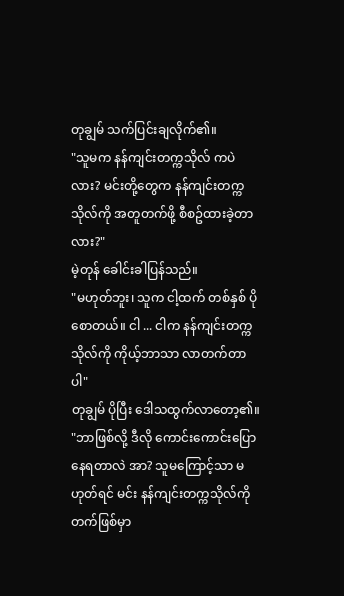တုချွမ် သက်ပြင်းချလိုက်၏။
"သူမက နန်ကျင်းတက္ကသိုလ် ကပဲလား? မင်းတို့တွေက နန်ကျင်းတက္ကသိုလ်ကို အတူတက်ဖို့ စီစဥ်ထားခဲ့တာလား?"
မဲ့တုန် ခေါင်းခါပြန်သည်။
"မဟုတ်ဘူး၊ သူက ငါ့ထက် တစ်နှစ် ပိုစောတယ်။ ငါ ... ငါက နန်ကျင်းတက္ကသိုလ်ကို ကိုယ့်ဘာသာ လာတက်တာပါ"
တုချွမ် ပိုပြီး ဒေါသထွက်လာတော့၏။
"ဘာဖြစ်လို့ ဒီလို ကောင်းကောင်းပြောနေရတာလဲ အာ? သူမကြောင့်သာ မဟုတ်ရင် မင်း နန်ကျင်းတက္ကသိုလ်ကို တက်ဖြစ်မှာ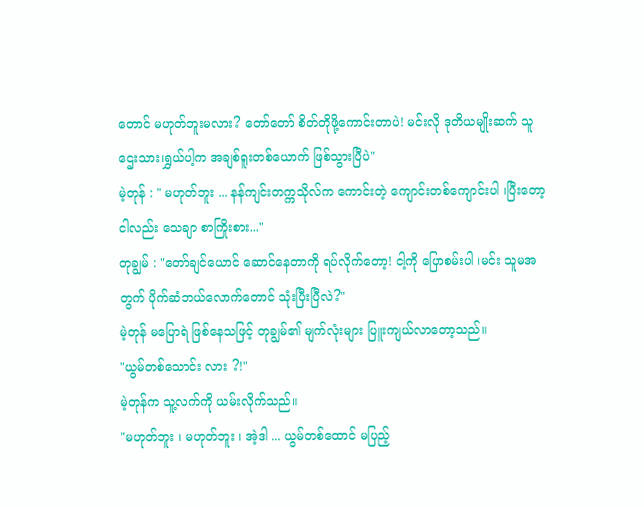တောင် မဟုတ်ဘူးမလား? တော်တော် စိတ်တိုဖို့ကောင်းတာပဲ! မင်းလို ဒုတိယမျိုးဆက် သူဌေးသား၊ရွှယ်ပါ့က အချစ်ရူးတစ်ယောက် ဖြစ်သွားပြီပဲ"
မဲ့တုန် : " မဟုတ်ဘူး ... နန်ကျင်းတက္ကသိုလ်က ကောင်းတဲ့ ကျောင်းတစ်ကျောင်းပါ ၊ပြီးတော့ ငါလည်း သေချာ စာကြိုးစား..."
တုချွမ် : "တော်ချင်ယောင် ဆောင်နေတာကို ရပ်လိုက်တော့! ငါ့ကို ပြောစမ်းပါ ၊မင်း သူမအတွက် ပိုက်ဆံဘယ်လောက်တောင် သုံးပြီးပြီလဲ?"
မဲ့တုန် မပြောရဲ ဖြစ်နေသဖြင့် တုချွမ်၏ မျက်လုံးများ ပြူးကျယ်လာတော့သည်။
"ယွမ်တစ်သောင်း လား ?!"
မဲ့တုန်က သူ့လက်ကို ယမ်းလိုက်သည်။
"မဟုတ်ဘူး ၊ မဟုတ်ဘူး ၊ အဲ့ဒါ ... ယွမ်တစ်ထောင် မပြည့်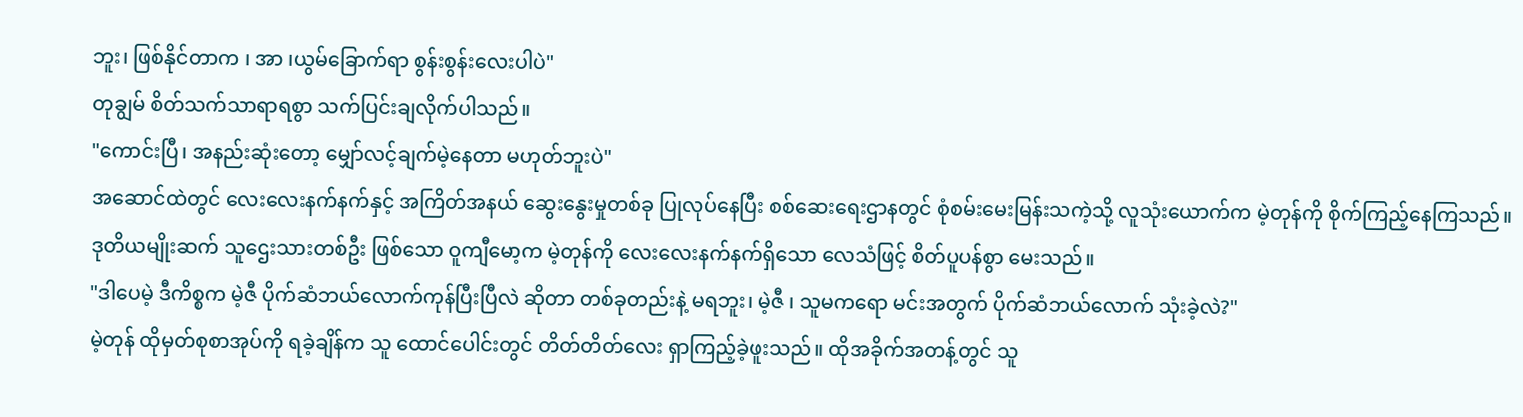ဘူး၊ ဖြစ်နိုင်တာက ၊ အာ ၊ယွမ်ခြောက်ရာ စွန်းစွန်းလေးပါပဲ"
တုချွမ် စိတ်သက်သာရာရစွာ သက်ပြင်းချလိုက်ပါသည်။
"ကောင်းပြီ၊ အနည်းဆုံးတော့ မျှော်လင့်ချက်မဲ့နေတာ မဟုတ်ဘူးပဲ"
အဆောင်ထဲတွင် လေးလေးနက်နက်နှင့် အကြိတ်အနယ် ဆွေးနွေးမှုတစ်ခု ပြုလုပ်နေပြီး စစ်ဆေးရေးဌာနတွင် စုံစမ်းမေးမြန်းသကဲ့သို့ လူသုံးယောက်က မဲ့တုန်ကို စိုက်ကြည့်နေကြသည်။
ဒုတိယမျိုးဆက် သူဌေးသားတစ်ဦး ဖြစ်သော ဝူကျီမော့က မဲ့တုန်ကို လေးလေးနက်နက်ရှိသော လေသံဖြင့် စိတ်ပူပန်စွာ မေးသည်။
"ဒါပေမဲ့ ဒီကိစ္စက မဲ့ဇီ ပိုက်ဆံဘယ်လောက်ကုန်ပြီးပြီလဲ ဆိုတာ တစ်ခုတည်းနဲ့ မရဘူး၊ မဲ့ဇီ ၊ သူမကရော မင်းအတွက် ပိုက်ဆံဘယ်လောက် သုံးခဲ့လဲ?"
မဲ့တုန် ထိုမှတ်စုစာအုပ်ကို ရခဲ့ချိန်က သူ ထောင်ပေါင်းတွင် တိတ်တိတ်လေး ရှာကြည့်ခဲ့ဖူးသည်။ ထိုအခိုက်အတန့်တွင် သူ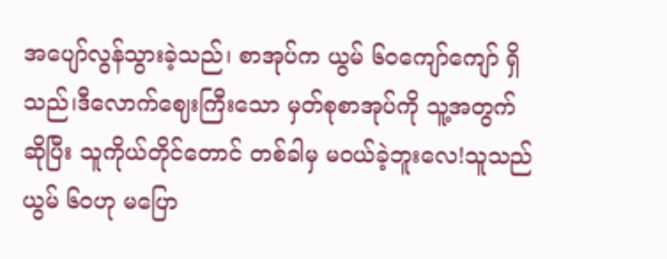အပျော်လွန်သွားခဲ့သည်၊ စာအုပ်က ယွမ် ၆၀ကျော်ကျော် ရှိသည်၊ဒီလောက်ဈေးကြီးသော မှတ်စုစာအုပ်ကို သူ့အတွက်ဆိုပြီး သူကိုယ်တိုင်တောင် တစ်ခါမှ မဝယ်ခဲ့ဘူးလေ!သူသည် ယွမ် ၆၀ဟု မပြော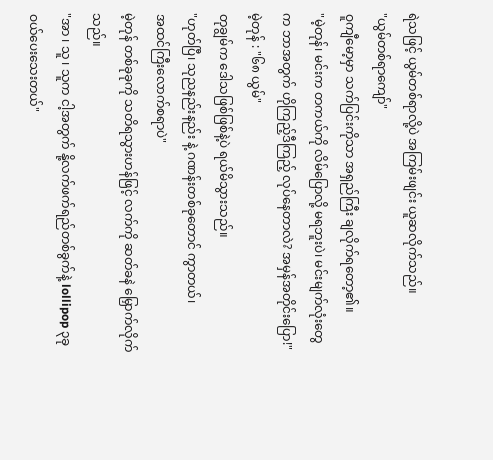ရဲသဖြင့် ယွမ်တစ်ရာလို့ပဲ အကြမ်းဖျင်း ယူဆလိုက်သည်။
"ယွမ်တစ်ရာကျော်"
ဝူကျီမော့မှာ သက်ပြင်းကိုသာ အရှည်ကြီး ချလိုက်ရတော့၏။
"မဲ့တုန်၊ မင်းက တကယ်ကို လိမ်ပြောလို့ မရဘူးပဲ၊ မင်းမျက်လုံးတွေက ဘာအတွက် ဟိုကြည့်ဒီကြည့် လုပ်နေတာလဲ? အမှန်အတိုင်းပြော!"
မဲ့တုန် : "၆၈ ယွမ်"
တုချွမ်က ဒေါသဖြစ်ဖြစ်နဲ့ပဲ ရယ်မိသွားသည်။
"ဟုတ်ပြီ၊ သုညနည်းနည်း နဲ့ ဂဏန်းတစ်ခုတောင် ကွာတယ်၊
အထင်ကြီးလောက်စရာပဲ"
မဲ့တုန် တစ်ခုခုကို သတိရသွားဟန်ဖြင့် လက်ကို ဆတ်ခနဲ မြှောက်လိုက်သည်။
"အာ ၊ သူ ၊ သူက ငါ့အတွက် နို့လက်ဖက်ရည်တစ်ခွက်နဲ့ lollipop ၃ခု ဝယ်ပေးသေးတယ်"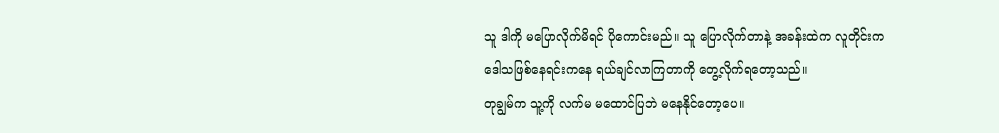သူ ဒါကို မပြောလိုက်မိရင် ပိုကောင်းမည်။ သူ ပြောလိုက်တာနဲ့ အခန်းထဲက လူတိုင်းက ဒေါသဖြစ်နေရင်းကနေ ရယ်ချင်လာကြတာကို တွေ့လိုက်ရတော့သည်။
တုချွမ်က သူ့ကို လက်မ မထောင်ပြဘဲ မနေနိုင်တော့ပေ။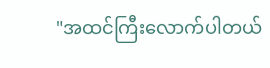"အထင်ကြီးလောက်ပါတယ်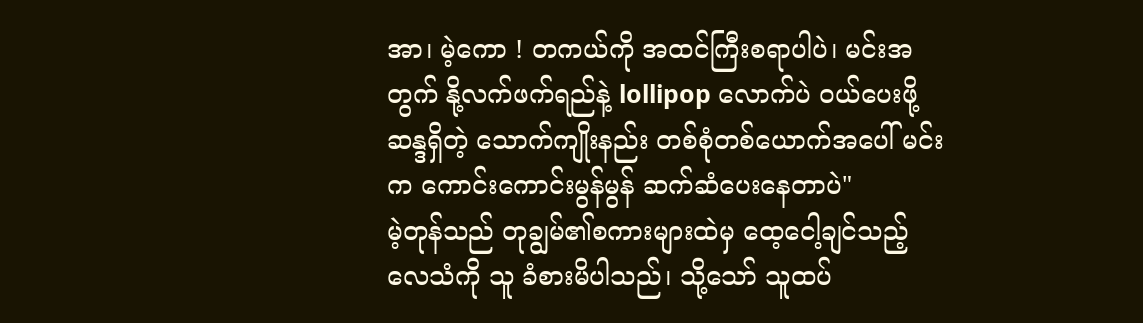အာ၊ မဲ့ကော ! တကယ်ကို အထင်ကြီးစရာပါပဲ၊ မင်းအတွက် နို့လက်ဖက်ရည်နဲ့ lollipop လောက်ပဲ ဝယ်ပေးဖို့ ဆန္ဒရှိတဲ့ သောက်ကျိုးနည်း တစ်စုံတစ်ယောက်အပေါ် မင်းက ကောင်းကောင်းမွန်မွန် ဆက်ဆံပေးနေတာပဲ"
မဲ့တုန်သည် တုချွမ်၏စကားများထဲမှ ထေ့ငေါ့ချင်သည့် လေသံကို သူ ခံစားမိပါသည်၊ သို့သော် သူထပ်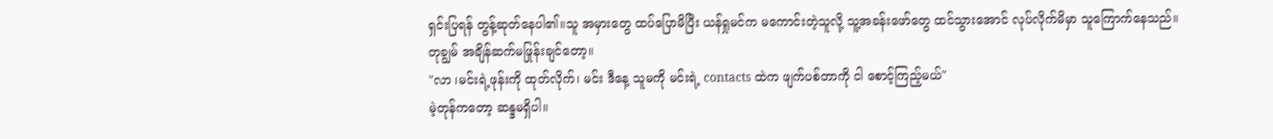ရှင်းပြရန် တွန့်ဆုတ်နေပါ၏။သူ အမှားတွေ ထပ်ပြောမိပြီး ယန်ရှုမင်က မကောင်းတဲ့သူလို့ သူ့အခန်းဖော်တွေ ထင်သွားအောင် လုပ်လိုက်မိမှာ သူကြောက်နေသည်။
တုချွမ် အချိန်ဆက်မဖြုန်းချင်တော့။
"လာ ၊မင်းရဲ့ဖုန်းကို ထုတ်လိုက်၊ မင်း ဒီနေ့ သူမကို မင်းရဲ့ contacts ထဲက ဖျက်ပစ်တာကို ငါ စောင့်ကြည့်မယ်"
မဲ့တုန်ကတော့ ဆန္ဒမရှိပါ။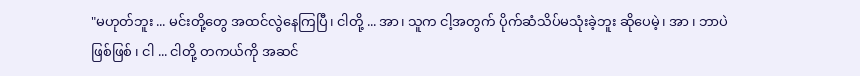"မဟုတ်ဘူး ... မင်းတို့တွေ အထင်လွဲနေကြပြီ၊ ငါတို့ ... အာ၊ သူက ငါ့အတွက် ပိုက်ဆံသိပ်မသုံးခဲ့ဘူး ဆိုပေမဲ့၊ အာ ၊ ဘာပဲဖြစ်ဖြစ် ၊ ငါ ... ငါတို့ တကယ်ကို အဆင်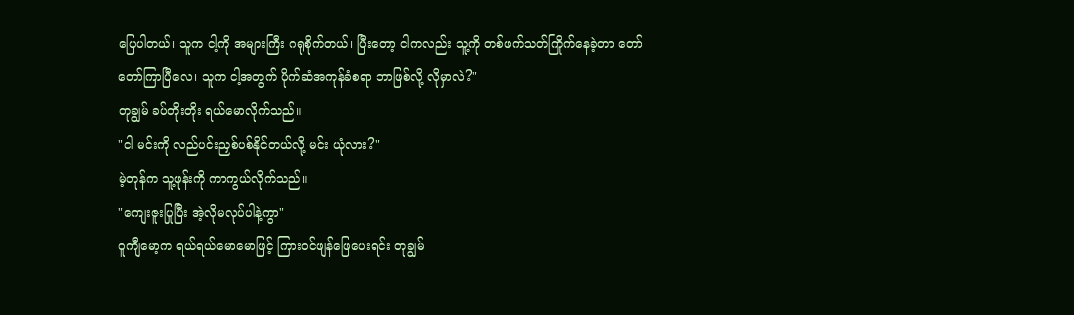ပြေပါတယ်၊ သူက ငါ့ကို အများကြီး ဂရုစိုက်တယ်၊ ပြီးတော့ ငါကလည်း သူ့ကို တစ်ဖက်သတ်ကြိုက်နေခဲ့တာ တော်တော်ကြာပြီလေ၊ သူက ငါ့အတွက် ပိုက်ဆံအကုန်ခံစရာ ဘာဖြစ်လို့ လိုမှာလဲ?"
တုချွမ် ခပ်တိုးတိုး ရယ်မောလိုက်သည်။
"ငါ မင်းကို လည်ပင်းညှစ်ပစ်နိုင်တယ်လို့ မင်း ယုံလား?"
မဲ့တုန်က သူ့ဖုန်းကို ကာကွယ်လိုက်သည်။
"ကျေးဇူးပြုပြီး အဲ့လိုမလုပ်ပါနဲ့ကွာ"
ဝူကျီမော့က ရယ်ရယ်မောမောဖြင့် ကြားဝင်ဖျန်ဖြေပေးရင်း တုချွမ်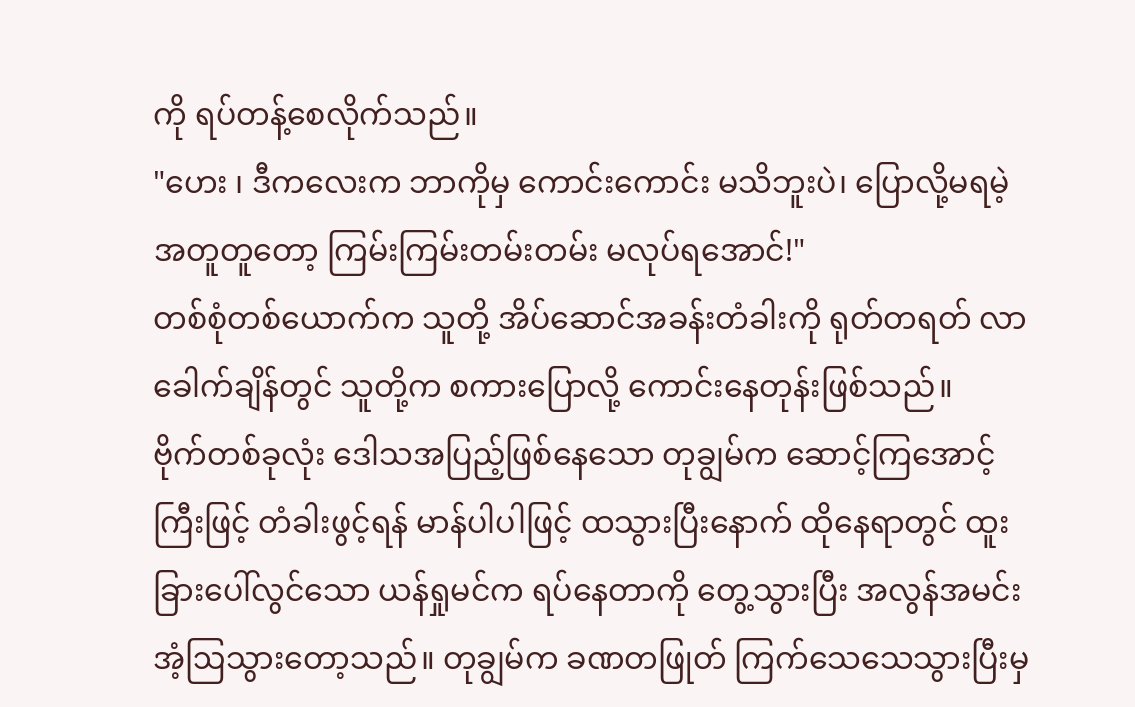ကို ရပ်တန့်စေလိုက်သည်။
"ဟေး ၊ ဒီကလေးက ဘာကိုမှ ကောင်းကောင်း မသိဘူးပဲ၊ ပြောလို့မရမဲ့ အတူတူတော့ ကြမ်းကြမ်းတမ်းတမ်း မလုပ်ရအောင်!"
တစ်စုံတစ်ယောက်က သူတို့ အိပ်ဆောင်အခန်းတံခါးကို ရုတ်တရတ် လာခေါက်ချိန်တွင် သူတို့က စကားပြောလို့ ကောင်းနေတုန်းဖြစ်သည်။
ဗိုက်တစ်ခုလုံး ဒေါသအပြည့်ဖြစ်နေသော တုချွမ်က ဆောင့်ကြအောင့်ကြီးဖြင့် တံခါးဖွင့်ရန် မာန်ပါပါဖြင့် ထသွားပြီးနောက် ထိုနေရာတွင် ထူးခြားပေါ်လွင်သော ယန်ရှုမင်က ရပ်နေတာကို တွေ့သွားပြီး အလွန်အမင်း အံ့ဩသွားတော့သည်။ တုချွမ်က ခဏတဖြုတ် ကြက်သေသေသွားပြီးမှ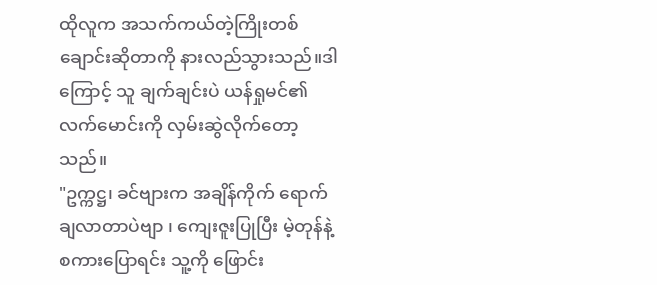ထိုလူက အသက်ကယ်တဲ့ကြိုးတစ်ချောင်းဆိုတာကို နားလည်သွားသည်။ဒါကြောင့် သူ ချက်ချင်းပဲ ယန်ရှုမင်၏ လက်မောင်းကို လှမ်းဆွဲလိုက်တော့သည်။
"ဥက္ကဋ္ဌ၊ ခင်ဗျားက အချိန်ကိုက် ရောက်ချလာတာပဲဗျာ ၊ ကျေးဇူးပြုပြီး မဲ့တုန်နဲ့ စကားပြောရင်း သူ့ကို ဖြောင်း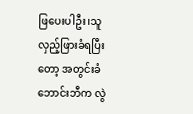ဖြပေးပါဦး၊သူ လှည့်ဖြားခံရပြီးတော့ အတွင်းခံဘောင်းဘီက လွဲ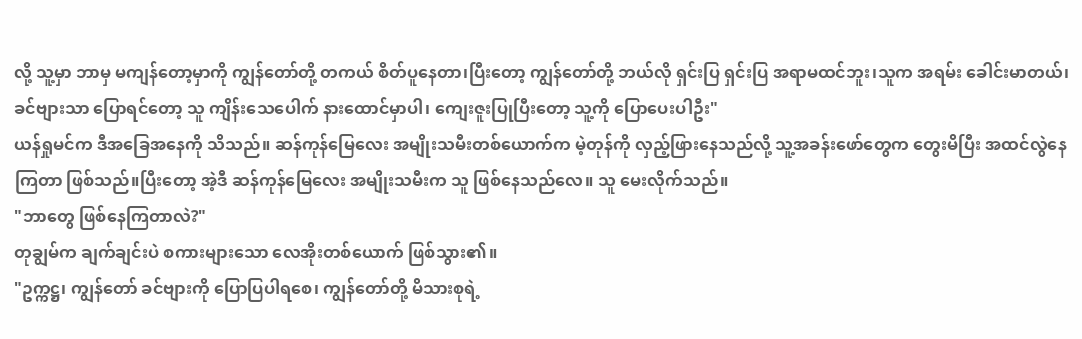လို့ သူ့မှာ ဘာမှ မကျန်တော့မှာကို ကျွန်တော်တို့ တကယ် စိတ်ပူနေတာ၊ပြီးတော့ ကျွန်တော်တို့ ဘယ်လို ရှင်းပြ ရှင်းပြ အရာမထင်ဘူး၊သူက အရမ်း ခေါင်းမာတယ်၊ ခင်ဗျားသာ ပြောရင်တော့ သူ ကျိန်းသေပေါက် နားထောင်မှာပါ၊ ကျေးဇူးပြုပြီးတော့ သူ့ကို ပြောပေးပါဦး"
ယန်ရှုမင်က ဒီအခြေအနေကို သိသည်။ ဆန်ကုန်မြေလေး အမျိုးသမီးတစ်ယောက်က မဲ့တုန်ကို လှည့်ဖြားနေသည်လို့ သူ့အခန်းဖော်တွေက တွေးမိပြီး အထင်လွဲနေကြတာ ဖြစ်သည်။ပြီးတော့ အဲ့ဒီ ဆန်ကုန်မြေလေး အမျိုးသမီးက သူ ဖြစ်နေသည်လေ။ သူ မေးလိုက်သည်။
"ဘာတွေ ဖြစ်နေကြတာလဲ?"
တုချွမ်က ချက်ချင်းပဲ စကားများသော လေအိုးတစ်ယောက် ဖြစ်သွား၏။
"ဥက္ကဋ္ဌ၊ ကျွန်တော် ခင်ဗျားကို ပြောပြပါရစေ၊ ကျွန်တော်တို့ မိသားစုရဲ့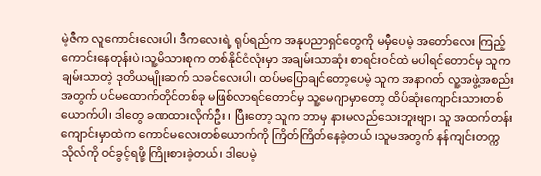မဲ့ဇီက လူကောင်းလေးပါ၊ ဒီကလေးရဲ့ ရုပ်ရည်က အနုပညာရှင်တွေကို မမှီပေမဲ့ အတော်လေး ကြည့်ကောင်းနေတုန်းပဲ၊သူ့မိသားစုက တစ်နိုင်ငံလုံးမှာ အချမ်းသာဆုံး စာရင်းဝင်ထဲ မပါရင်တောင်မှ သူက ချမ်းသာတဲ့ ဒုတိယမျိုးဆက် သခင်လေးပါ၊ ထပ်မပြောချင်တော့ပေမဲ့ သူက အနာဂတ် လူ့အဖွဲ့အစည်းအတွက် ပင်မထောက်တိုင်တစ်ခု မဖြစ်လာရင်တောင်မှ သူ့မေဂျာမှာတော့ ထိပ်ဆုံးကျောင်းသားတစ်ယောက်ပါ၊ ဒါတွေ ခဏထားလိုက်ဦး ၊ ပြီးတော့ သူက ဘာမှ နားမလည်သေးဘူးဗျာ၊ သူ အထက်တန်းကျောင်းမှာထဲက ကောင်မလေးတစ်ယောက်ကို ကြိတ်ကြိတ်နေခဲ့တယ် ၊သူမအတွက် နန်ကျင်းတက္ကသိုလ်ကို ဝင်ခွင့်ရဖို့ ကြိုးစားခဲ့တယ်၊ ဒါပေမဲ့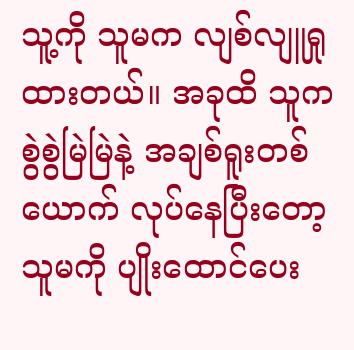သူ့ကို သူမက လျစ်လျူရှုထားတယ်။ အခုထိ သူက စွဲစွဲမြဲမြဲနဲ့ အချစ်ရူးတစ်ယောက် လုပ်နေပြီးတော့ သူမကို ပျိုးထောင်ပေး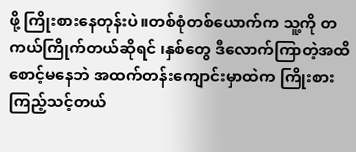ဖို့ ကြိုးစားနေတုန်းပဲ။တစ်စုံတစ်ယောက်က သူ့ကို တကယ်ကြိုက်တယ်ဆိုရင် ၊နှစ်တွေ ဒီလောက်ကြာတဲ့အထိ စောင့်မနေဘဲ အထက်တန်းကျောင်းမှာထဲက ကြိုးစားကြည့်သင့်တယ်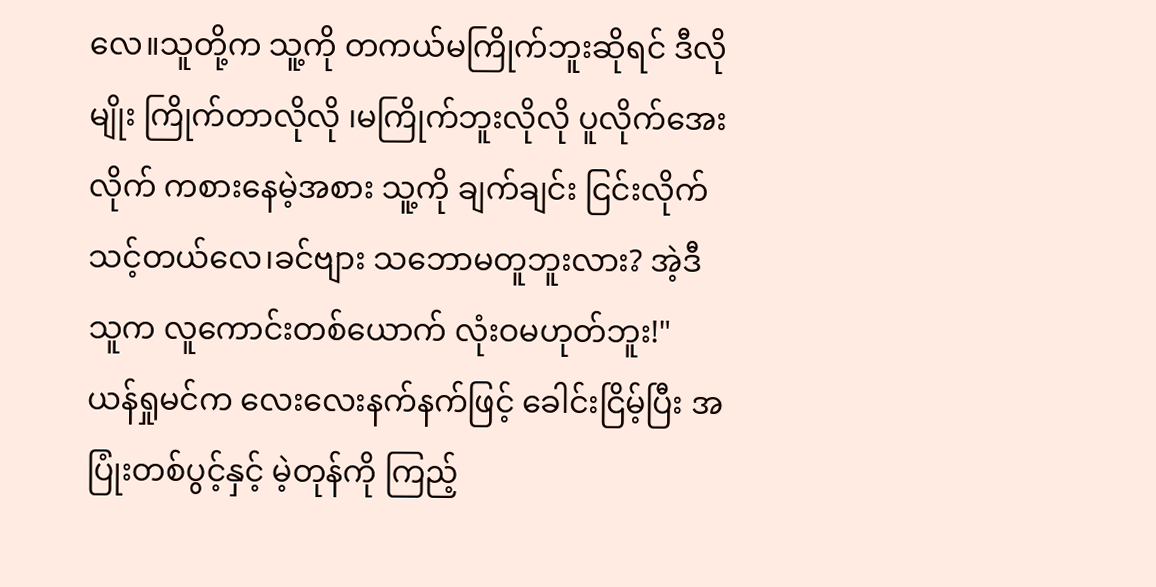လေ။သူတို့က သူ့ကို တကယ်မကြိုက်ဘူးဆိုရင် ဒီလိုမျိုး ကြိုက်တာလိုလို ၊မကြိုက်ဘူးလိုလို ပူလိုက်အေးလိုက် ကစားနေမဲ့အစား သူ့ကို ချက်ချင်း ငြင်းလိုက်သင့်တယ်လေ၊ခင်ဗျား သဘောမတူဘူးလား? အဲ့ဒီသူက လူကောင်းတစ်ယောက် လုံးဝမဟုတ်ဘူး!"
ယန်ရှုမင်က လေးလေးနက်နက်ဖြင့် ခေါင်းငြိမ့်ပြီး အပြုံးတစ်ပွင့်နှင့် မဲ့တုန်ကို ကြည့်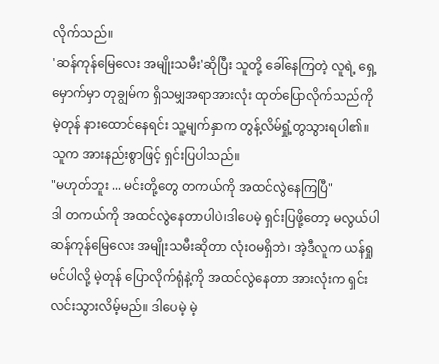လိုက်သည်။
'ဆန်ကုန်မြေလေး အမျိုးသမီး'ဆိုပြီး သူတို့ ခေါ်နေကြတဲ့ လူရဲ့ ရှေ့မှောက်မှာ တုချွမ်က ရှိသမျှအရာအားလုံး ထုတ်ပြောလိုက်သည်ကို မဲ့တုန် နားထောင်နေရင်း သူ့မျက်နှာက တွန့်လိမ်ရှုံ့တွသွားရပါ၏။ သူက အားနည်းစွာဖြင့် ရှင်းပြပါသည်။
"မဟုတ်ဘူး ... မင်းတို့တွေ တကယ်ကို အထင်လွဲနေကြပြီ"
ဒါ တကယ်ကို အထင်လွဲနေတာပါပဲ၊ဒါပေမဲ့ ရှင်းပြဖို့တော့ မလွယ်ပါ
ဆန်ကုန်မြေလေး အမျိုးသမီးဆိုတာ လုံးဝမရှိဘဲ၊ အဲ့ဒီလူက ယန်ရှုမင်ပါလို့ မဲ့တုန် ပြောလိုက်ရုံနဲ့ကို အထင်လွဲနေတာ အားလုံးက ရှင်းလင်းသွားလိမ့်မည်။ ဒါပေမဲ့ မဲ့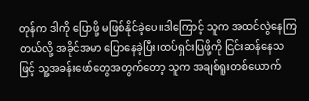တုန်က ဒါကို ပြောဖို့ မဖြစ်နိုင်ခဲ့ပေ။ဒါကြောင့် သူက အထင်လွဲနေကြတယ်လို့ အခိုင်အမာ ပြောနေခဲ့ပြီး၊ထပ်ရှင်းပြဖို့ကို ငြင်းဆန်နေသဖြင့် သူ့အခန်းဖော်တွေအတွက်တော့ သူက အချစ်ရူးတစ်ယောက်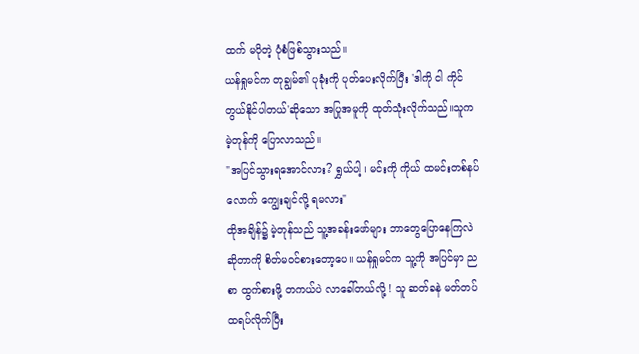ထက် မပိုတဲ့ ပုံစံဖြစ်သွားသည်။
ယန်ရှုမင်က တုချွမ်၏ ပုခုံးကို ပုတ်ပေးလိုက်ပြီး 'ဒါကို ငါ ကိုင်တွယ်နိုင်ပါတယ်'ဆိုသော အပြုအမူကို ထုတ်သုံးလိုက်သည်။သူက မဲ့တုန်ကို ပြောလာသည်။
"အပြင်သွားရအောင်လား? ရွှယ်ပါ့ ၊ မင်းကို ကိုယ် ထမင်းတစ်နပ်လောက် ကျွေးချင်လို့ ရမလား"
ထိုအချိန်၌ မဲ့တုန်သည် သူ့အခန်းဖော်များ ဘာတွေပြောနေကြလဲဆိုတာကို စိတ်မဝင်စားတော့ပေ။ ယန်ရှုမင်က သူ့ကို အပြင်မှာ ညစာ ထွက်စားဖို့ တကယ်ပဲ လာခေါ်တယ်လို့ ! သူ ဆတ်ခနဲ မတ်တပ်ထရပ်လိုက်ပြီး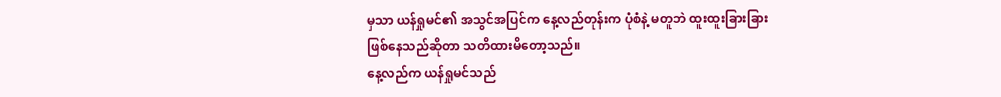မှသာ ယန်ရှုမင်၏ အသွင်အပြင်က နေ့လည်တုန်းက ပုံစံနဲ့ မတူဘဲ ထူးထူးခြားခြားဖြစ်နေသည်ဆိုတာ သတိထားမိတော့သည်။
နေ့လည်က ယန်ရှုမင်သည်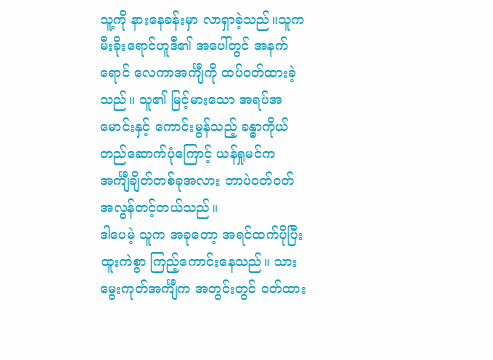သူ့ကို နားနေခန်းမှာ လာရှာခဲ့သည်။သူက မီးခိုးရောင်ဟူဒီ၏ အပေါ်တွင် အနက်ရောင် လေကာအင်္ကျီကို ထပ်ဝတ်ထားခဲ့သည်။ သူ၏ မြင့်မားသော အရပ်အမောင်းနှင့် ကောင်းမွန်သည့် ခန္ဓာကိုယ်တည်ဆောက်ပုံကြောင့် ယန်ရှုမင်က အင်္ကျီချိတ်တစ်ခုအလား ဘာပဲဝတ်ဝတ် အလွန်တင့်တယ်သည်။
ဒါပေမဲ့ သူက အခုတော့ အရင်ထက်ပိုပြီး ထူးကဲစွာ ကြည့်ကောင်းနေသည်။ သားမွေးကုတ်အင်္ကျီက အတွင်းတွင် ဝတ်ထား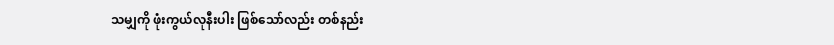သမျှကို ဖုံးကွယ်လုနီးပါး ဖြစ်သော်လည်း တစ်နည်း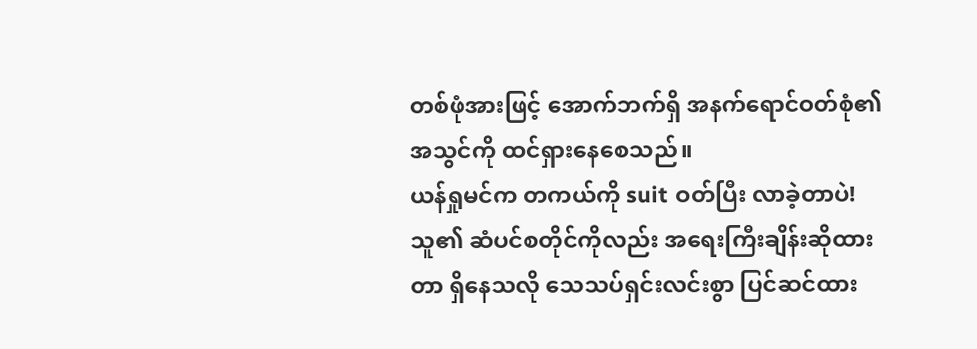တစ်ဖုံအားဖြင့် အောက်ဘက်ရှိ အနက်ရောင်ဝတ်စုံ၏ အသွင်ကို ထင်ရှားနေစေသည်။
ယန်ရှုမင်က တကယ်ကို suit ဝတ်ပြီး လာခဲ့တာပဲ!
သူ၏ ဆံပင်စတိုင်ကိုလည်း အရေးကြီးချိန်းဆိုထားတာ ရှိနေသလို သေသပ်ရှင်းလင်းစွာ ပြင်ဆင်ထား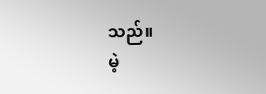သည်။
မဲ့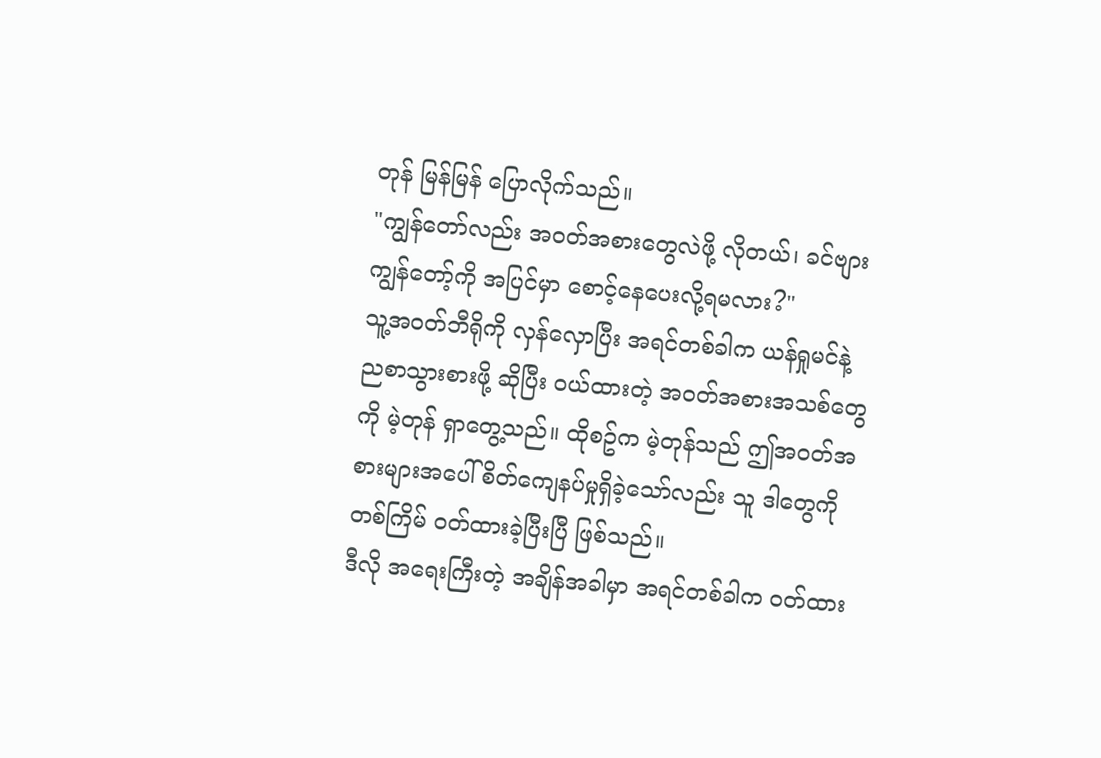တုန် မြန်မြန် ပြောလိုက်သည်။
"ကျွန်တော်လည်း အဝတ်အစားတွေလဲဖို့ လိုတယ်၊ ခင်ဗျား ကျွန်တော့်ကို အပြင်မှာ စောင့်နေပေးလို့ရမလား?"
သူ့အဝတ်ဘီရိုကို လှန်လှောပြီး အရင်တစ်ခါက ယန်ရှုမင်နဲ့ ညစာသွားစားဖို့ ဆိုပြီး ဝယ်ထားတဲ့ အဝတ်အစားအသစ်တွေကို မဲ့တုန် ရှာတွေ့သည်။ ထိုစဥ်က မဲ့တုန်သည် ဤအဝတ်အစားများအပေါ် စိတ်ကျေနပ်မှုရှိခဲ့သော်လည်း သူ ဒါတွေကို တစ်ကြိမ် ဝတ်ထားခဲ့ပြီးပြီ ဖြစ်သည်။
ဒီလို အရေးကြီးတဲ့ အချိန်အခါမှာ အရင်တစ်ခါက ဝတ်ထား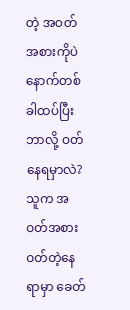တဲ့ အဝတ်အစားကိုပဲ နောက်တစ်ခါထပ်ပြီး ဘာလို့ ဝတ်နေရမှာလဲ?
သူက အဝတ်အစားဝတ်တဲ့နေရာမှာ ခေတ်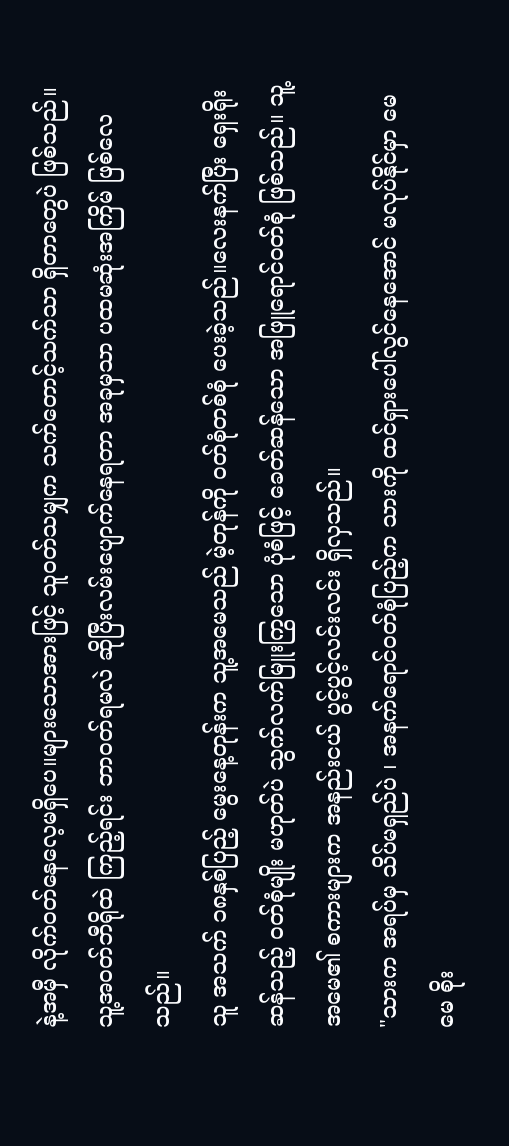နဲ့အမှီ လိုက်ဝတ်နေလေ့မရှိပေ။များသောအားဖြင့် သူဝတ်သမျှက သက်တောင့်သက်သာ ရှိတာတွေပဲ ဖြစ်သည်။သူ့အဝတ်ဘီရိုထဲ ကြည့်ရင်း ဘာဝတ်ရမလဲ ဆိုပြီးလမ်းပျောက်နေရတာ အခုမှသာ ပထမဆုံးအကြိမ် ဖြစ်လေသည်။
သူ အသက် ၁၈နှစ်ပြည့် မွေးနေ့တုန်းက သူ့အမေသည် မဲ့တုန်ကို ဝတ်စုံတစ်စုံ ပေးခဲ့သည်။လေးနက်ပြီး ရှေးရိုးဆန်သည့် ဝတ်စုံမျိုး မဟုတ်ပဲ သွက်လက်မြူးကြွသော ပုံစံဖြင့် ခေတ်ဆန်သော အဖြူရောင်ဝတ်စုံ ဖြစ်သည်။ သူ့အမေ၏ စကားများက အနည်းငယ် ပွင့်ပွင့်လင်းလင်း ရှိလှသည်။
"သားက အရပ်မှ သိပ်မရှည်ပဲ ၊ အနက်ရောင်ဝတ်စုံပြည့်က သားကို ထင်ရှားပေါ်လွင်နေအောင် မလုပ်နိုင်မှာ မေမေ စိုး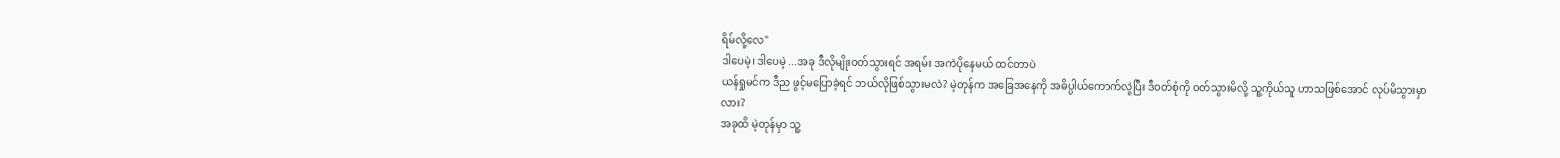ရိမ်လို့လေ"
ဒါပေမဲ့၊ ဒါပေမဲ့ ...အခု ဒီလိုမျိုးဝတ်သွားရင် အရမ်း အကဲပိုနေမယ် ထင်တာပဲ
ယန်ရှုမင်က ဒီည ဖွင့်မပြောခဲ့ရင် ဘယ်လိုဖြစ်သွားမလဲ? မဲ့တုန်က အခြေအနေကို အဓိပ္ပါယ်ကောက်လွဲပြီး ဒီဝတ်စုံကို ဝတ်သွားမိလို့ သူ့ကိုယ်သူ ဟာသဖြစ်အောင် လုပ်မိသွားမှာလား?
အခုထိ မဲ့တုန်မှာ သူ့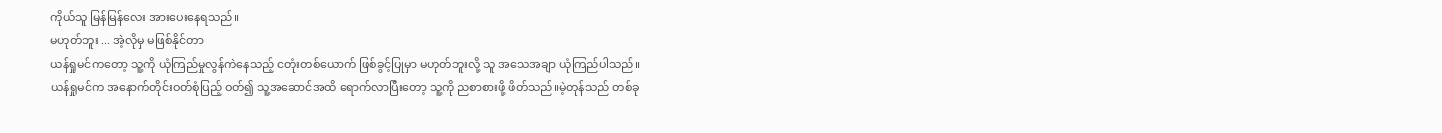ကိုယ်သူ မြန်မြန်လေး အားပေးနေရသည်။
မဟုတ်ဘူး ... အဲ့လိုမှ မဖြစ်နိုင်တာ
ယန်ရှုမင်ကတော့ သူ့ကို ယုံကြည်မှုလွန်ကဲနေသည့် ငတုံးတစ်ယောက် ဖြစ်ခွင့်ပြုမှာ မဟုတ်ဘူးလို့ သူ အသေအချာ ယုံကြည်ပါသည်။
ယန်ရှုမင်က အနောက်တိုင်းဝတ်စုံပြည့် ဝတ်၍ သူ့အဆောင်အထိ ရောက်လာပြီးတော့ သူ့ကို ညစာစားဖို့ ဖိတ်သည်။မဲ့တုန်သည် တစ်ခု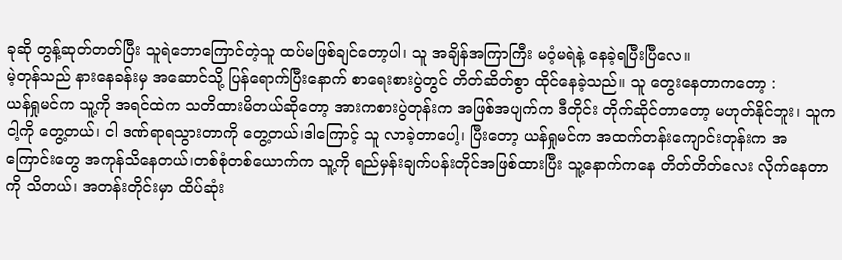ခုဆို တွန့်ဆုတ်တတ်ပြီး သူရဲဘောကြောင်တဲ့သူ ထပ်မဖြစ်ချင်တော့ပါ၊ သူ အချိန်အကြာကြီး မဝံ့မရဲနဲ့ နေခဲ့ရပြီးပြီလေ။
မဲ့တုန်သည် နားနေခန်းမှ အဆောင်သို့ ပြန်ရောက်ပြီးနောက် စာရေးစားပွဲတွင် တိတ်ဆိတ်စွာ ထိုင်နေခဲ့သည်။ သူ တွေးနေတာကတော့ :
ယန်ရှုမင်က သူ့ကို အရင်ထဲက သတိထားမိတယ်ဆိုတော့ အားကစားပွဲတုန်းက အဖြစ်အပျက်က ဒီတိုင်း တိုက်ဆိုင်တာတော့ မဟုတ်နိုင်ဘူး၊ သူက ငါ့ကို တွေ့တယ်၊ ငါ ဒဏ်ရာရသွားတာကို တွေ့တယ်၊ဒါကြောင့် သူ လာခဲ့တာပေါ့၊ ပြီးတော့ ယန်ရှုမင်က အထက်တန်းကျောင်းတုန်းက အကြောင်းတွေ အကုန်သိနေတယ်၊တစ်စုံတစ်ယောက်က သူ့ကို ရည်မှန်းချက်ပန်းတိုင်အဖြစ်ထားပြီး သူ့နောက်ကနေ တိတ်တိတ်လေး လိုက်နေတာကို သိတယ်၊ အတန်းတိုင်းမှာ ထိပ်ဆုံး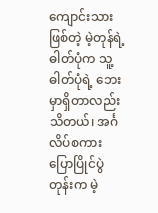ကျောင်းသားဖြစ်တဲ့ မဲ့တုန်ရဲ့ ဓါတ်ပုံက သူ့ဓါတ်ပုံရဲ့ ဘေးမှာရှိတာလည်း သိတယ်၊ အင်္ဂလိပ်စကားပြောပြိုင်ပွဲတုန်းက မဲ့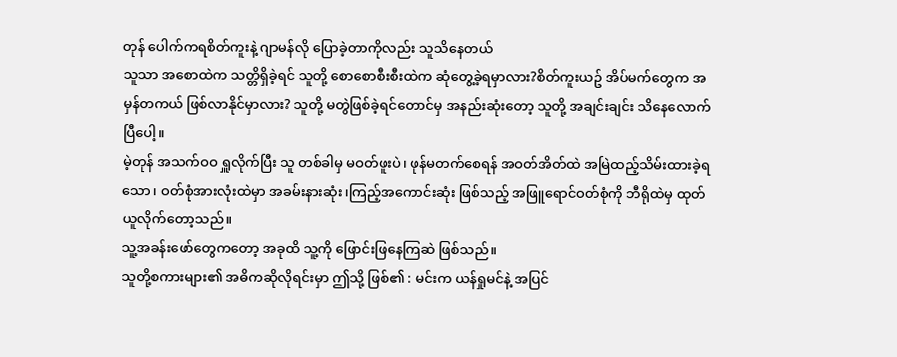တုန် ပေါက်ကရစိတ်ကူးနဲ့ ဂျာမန်လို ပြောခဲ့တာကိုလည်း သူသိနေတယ်
သူသာ အစောထဲက သတ္တိရှိခဲ့ရင် သူတို့ စောစောစီးစီးထဲက ဆုံတွေ့ခဲ့ရမှာလား?စိတ်ကူးယဥ် အိပ်မက်တွေက အမှန်တကယ် ဖြစ်လာနိုင်မှာလား? သူတို့ မတွဲဖြစ်ခဲ့ရင်တောင်မှ အနည်းဆုံးတော့ သူတို့ အချင်းချင်း သိနေလောက်ပြီပေါ့။
မဲ့တုန် အသက်ဝဝ ရှူလိုက်ပြီး သူ တစ်ခါမှ မဝတ်ဖူးပဲ၊ ဖုန်မတက်စေရန် အဝတ်အိတ်ထဲ အမြဲထည့်သိမ်းထားခဲ့ရသော၊ ဝတ်စုံအားလုံးထဲမှာ အခမ်းနားဆုံး၊ကြည့်အကောင်းဆုံး ဖြစ်သည့် အဖြူရောင်ဝတ်စုံကို ဘီရိုထဲမှ ထုတ်ယူလိုက်တော့သည်။
သူ့အခန်းဖော်တွေကတော့ အခုထိ သူ့ကို ဖြောင်းဖြနေကြဆဲ ဖြစ်သည်။
သူတို့စကားများ၏ အဓိကဆိုလိုရင်းမှာ ဤသို့ ဖြစ်၏ : မင်းက ယန်ရှုမင်နဲ့ အပြင်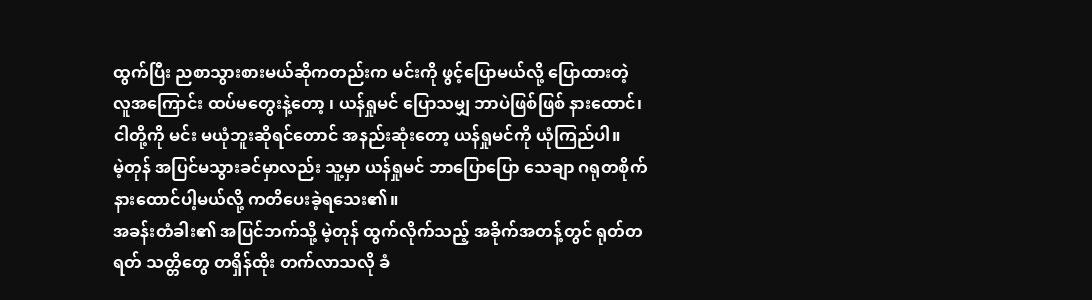ထွက်ပြီး ညစာသွားစားမယ်ဆိုကတည်းက မင်းကို ဖွင့်ပြောမယ်လို့ ပြောထားတဲ့ လူအကြောင်း ထပ်မတွေးနဲ့တော့ ၊ ယန်ရှုမင် ပြောသမျှ ဘာပဲဖြစ်ဖြစ် နားထောင်၊ငါတို့ကို မင်း မယုံဘူးဆိုရင်တောင် အနည်းဆုံးတော့ ယန်ရှုမင်ကို ယုံကြည်ပါ။
မဲ့တုန် အပြင်မသွားခင်မှာလည်း သူ့မှာ ယန်ရှုမင် ဘာပြောပြော သေချာ ဂရုတစိုက် နားထောင်ပါ့မယ်လို့ ကတိပေးခဲ့ရသေး၏။
အခန်းတံခါး၏ အပြင်ဘက်သို့ မဲ့တုန် ထွက်လိုက်သည့် အခိုက်အတန့်တွင် ရုတ်တရတ် သတ္တိတွေ တရှိန်ထိုး တက်လာသလို ခံ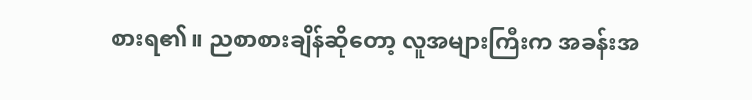စားရ၏။ ညစာစားချိန်ဆိုတော့ လူအများကြီးက အခန်းအ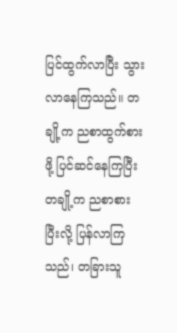ပြင်ထွက်လာပြီး သွားလာနေကြသည်။ တချို့က ညစာထွက်စားဖို့ ပြင်ဆင်နေကြပြီး တချို့က ညစာစားပြီးလို့ ပြန်လာကြသည်၊ တခြားသူ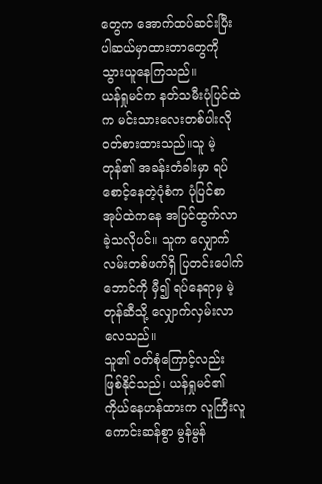တွေက အောက်ထပ်ဆင်းပြီး ပါဆယ်မှာထားတာတွေကို သွားယူနေကြသည်။
ယန်ရှုမင်က နတ်သမီးပုံပြင်ထဲက မင်းသားလေးတစ်ပါးလို ဝတ်စားထားသည်။သူ မဲ့တုန်၏ အခန်းတံခါးမှာ ရပ်စောင့်နေတဲ့ပုံစံက ပုံပြင်စာအုပ်ထဲကနေ အပြင်ထွက်လာခဲ့သလိုပင်။ သူက လျှောက်လမ်းတစ်ဖက်ရှိ ပြတင်းပေါက်ဘောင်ကို မှီ၍ ရပ်နေရာမှ မဲ့တုန်ဆီသို့ လျှောက်လှမ်းလာလေသည်။
သူ၏ ဝတ်စုံကြောင့်လည်း ဖြစ်နိုင်သည်၊ ယန်ရှုမင်၏ ကိုယ်နေဟန်ထားက လူကြီးလူကောင်းဆန်စွာ မွန်မွန်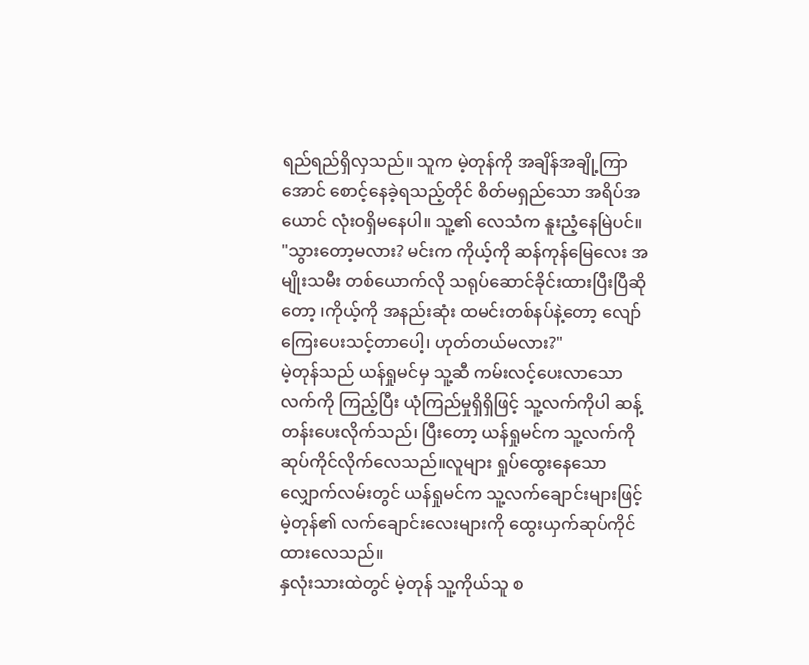ရည်ရည်ရှိလှသည်။ သူက မဲ့တုန်ကို အချိန်အချို့ကြာအောင် စောင့်နေခဲ့ရသည့်တိုင် စိတ်မရှည်သော အရိပ်အယောင် လုံးဝရှိမနေပါ။ သူ့၏ လေသံက နူးညံ့နေမြဲပင်။
"သွားတော့မလား? မင်းက ကိုယ့်ကို ဆန်ကုန်မြေလေး အမျိုးသမီး တစ်ယောက်လို သရုပ်ဆောင်ခိုင်းထားပြီးပြီဆိုတော့ ၊ကိုယ့်ကို အနည်းဆုံး ထမင်းတစ်နပ်နဲ့တော့ လျော်ကြေးပေးသင့်တာပေါ့၊ ဟုတ်တယ်မလား?"
မဲ့တုန်သည် ယန်ရှုမင်မှ သူ့ဆီ ကမ်းလင့်ပေးလာသော လက်ကို ကြည့်ပြီး ယုံကြည်မှုရှိရှိဖြင့် သူ့လက်ကိုပါ ဆန့်တန်းပေးလိုက်သည်၊ ပြီးတော့ ယန်ရှုမင်က သူ့လက်ကို ဆုပ်ကိုင်လိုက်လေသည်။လူများ ရှုပ်ထွေးနေသော လျှောက်လမ်းတွင် ယန်ရှုမင်က သူ့လက်ချောင်းများဖြင့် မဲ့တုန်၏ လက်ချောင်းလေးများကို ထွေးယှက်ဆုပ်ကိုင်ထားလေသည်။
နှလုံးသားထဲတွင် မဲ့တုန် သူ့ကိုယ်သူ စ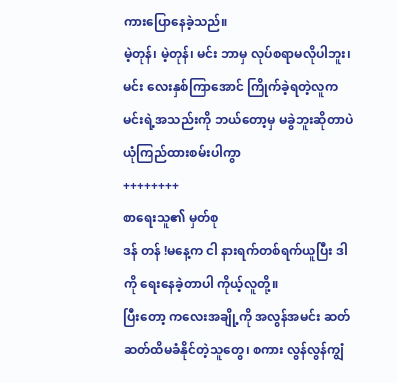ကားပြောနေခဲ့သည်။
မဲ့တုန်၊ မဲ့တုန်၊ မင်း ဘာမှ လုပ်စရာမလိုပါဘူး၊မင်း လေးနှစ်ကြာအောင် ကြိုက်ခဲ့ရတဲ့လူက မင်းရဲ့အသည်းကို ဘယ်တော့မှ မခွဲဘူးဆိုတာပဲ ယုံကြည်ထားစမ်းပါကွာ
++++++++
စာရေးသူ၏ မှတ်စု
ဒန် တန် !မနေ့က ငါ နားရက်တစ်ရက်ယူပြီး ဒါကို ရေးနေခဲ့တာပါ ကိုယ့်လူတို့။
ပြီးတော့ ကလေးအချို့ကို အလွန်အမင်း ဆတ်ဆတ်ထိမခံနိုင်တဲ့သူတွေ၊ စကား လွန်လွန်ကျွံ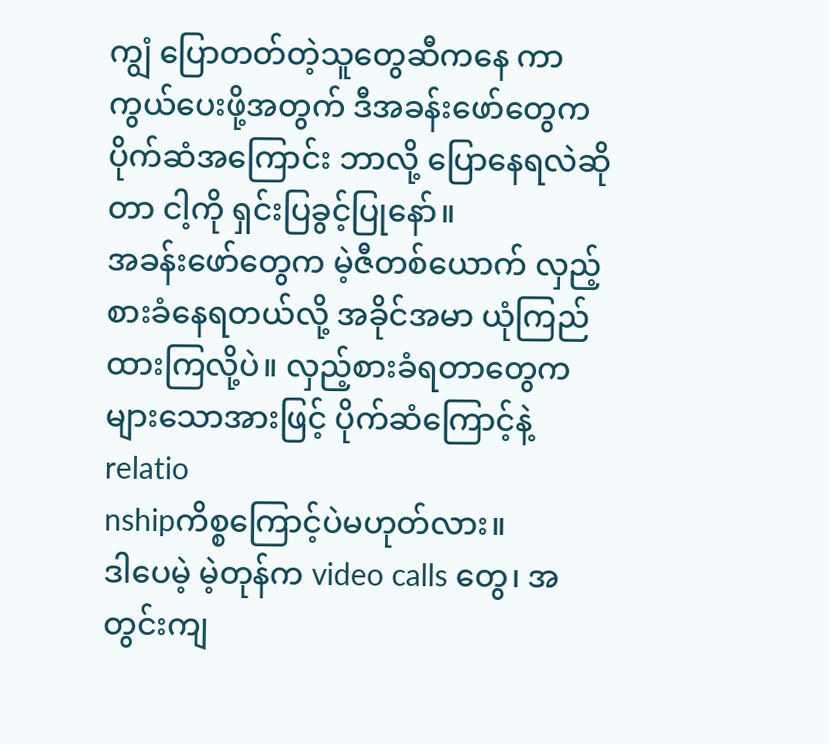ကျွံ ပြောတတ်တဲ့သူတွေဆီကနေ ကာကွယ်ပေးဖို့အတွက် ဒီအခန်းဖော်တွေက ပိုက်ဆံအကြောင်း ဘာလို့ ပြောနေရလဲဆိုတာ ငါ့ကို ရှင်းပြခွင့်ပြုနော်။
အခန်းဖော်တွေက မဲ့ဇီတစ်ယောက် လှည့်စားခံနေရတယ်လို့ အခိုင်အမာ ယုံကြည်ထားကြလို့ပဲ။ လှည့်စားခံရတာတွေက များသောအားဖြင့် ပိုက်ဆံကြောင့်နဲ့ relatio
nshipကိစ္စကြောင့်ပဲမဟုတ်လား။
ဒါပေမဲ့ မဲ့တုန်က video calls တွေ၊ အတွင်းကျ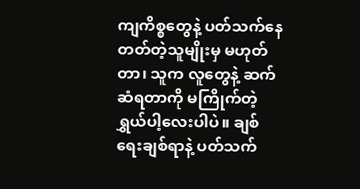ကျကိစ္စတွေနဲ့ ပတ်သက်နေတတ်တဲ့သူမျိုးမှ မဟုတ်တာ၊ သူက လူတွေနဲ့ ဆက်ဆံရတာကို မကြိုက်တဲ့ ရွှယ်ပါ့လေးပါပဲ။ ချစ်ရေးချစ်ရာနဲ့ ပတ်သက်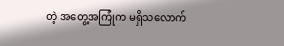တဲ့ အတွေ့အကြုံက မရှိသလောက်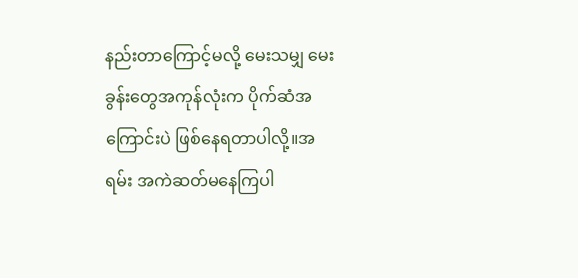နည်းတာကြောင့်မလို့ မေးသမျှ မေးခွန်းတွေအကုန်လုံးက ပိုက်ဆံအကြောင်းပဲ ဖြစ်နေရတာပါလို့။အရမ်း အကဲဆတ်မနေကြပါ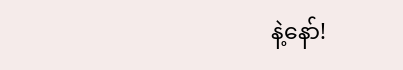နဲ့နော်!